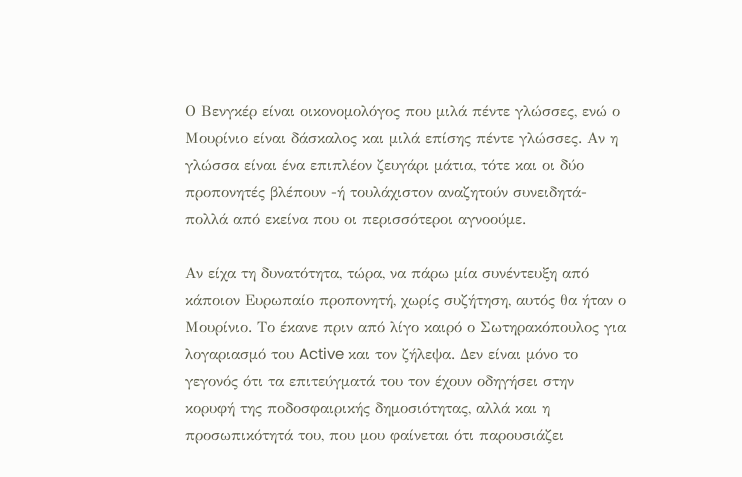Ο Βενγκέρ είναι οικονομολόγος που μιλά πέντε γλώσσες, ενώ ο Μουρίνιο είναι δάσκαλος και μιλά επίσης πέντε γλώσσες. Αν η γλώσσα είναι ένα επιπλέον ζευγάρι μάτια, τότε και οι δύο προπονητές βλέπουν -ή τουλάχιστον αναζητούν συνειδητά- πολλά από εκείνα που οι περισσότεροι αγνοούμε.

Αν είχα τη δυνατότητα, τώρα, να πάρω μία συνέντευξη από κάποιον Ευρωπαίο προπονητή, χωρίς συζήτηση, αυτός θα ήταν ο Μουρίνιο. Το έκανε πριν από λίγο καιρό ο Σωτηρακόπουλος για λογαριασμό του Active και τον ζήλεψα. Δεν είναι μόνο το γεγονός ότι τα επιτεύγματά του τον έχουν οδηγήσει στην κορυφή της ποδοσφαιρικής δημοσιότητας, αλλά και η προσωπικότητά του, που μου φαίνεται ότι παρουσιάζει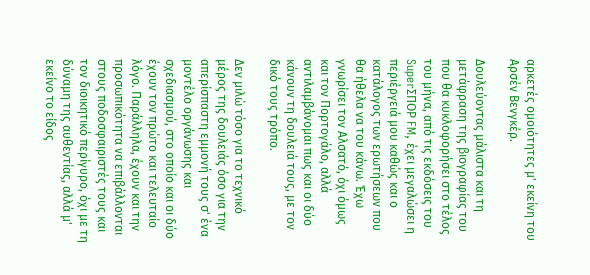αρκετές ομοιότητες μ' εκείνη του Αρσέν Βενγκέρ.

Δουλεύοντας μάλιστα και τη μετάφραση της βιογραφίας του που θα κυκλοφορήσει στο τέλος του μήνα, από τις εκδόσεις του SuperΣΠΟΡ FM, έχει μεγαλώσει η περιέργειά μου καθώς και ο κατάλογος των ερωτήσεων που θα ήθελα να του κάνω. Έχω γνωρίσει τον Αλσατό, όχι όμως και τον Πορτογάλο, αλλά αντιλαμβάνομαι πως και οι δύο κάνουν τη δουλειά τους, με τον δικό τους τρόπο.

Δεν μιλώ τόσο για το τεχνικό μέρος της δουλειάς όσο για την απερίσπαστη εμμονή τους σ' ένα μοντέλο οργάνωσης και σχεδιασμού, στο οποίο και οι δύο έχουν τον πρώτο και τελευταίο λόγο. Παράλληλα, έχουν και την προσωπικότητα να επιβάλλονται στους ποδοσφαιριστές τους και τον διοικητικό περίγυρο, όχι με τη δύναμη της αυθεντίας, αλλά μ' εκείνο το είδος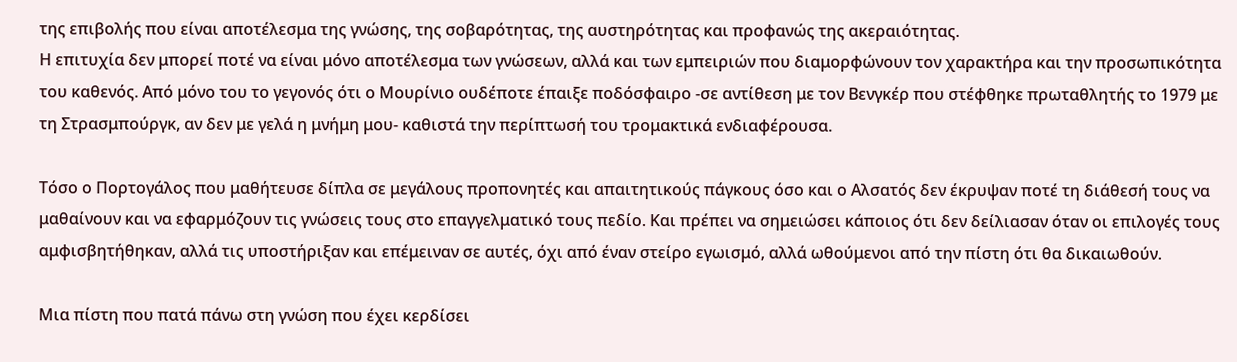της επιβολής που είναι αποτέλεσμα της γνώσης, της σοβαρότητας, της αυστηρότητας και προφανώς της ακεραιότητας.
Η επιτυχία δεν μπορεί ποτέ να είναι μόνο αποτέλεσμα των γνώσεων, αλλά και των εμπειριών που διαμορφώνουν τον χαρακτήρα και την προσωπικότητα του καθενός. Από μόνο του το γεγονός ότι ο Μουρίνιο ουδέποτε έπαιξε ποδόσφαιρο -σε αντίθεση με τον Βενγκέρ που στέφθηκε πρωταθλητής το 1979 με τη Στρασμπούργκ, αν δεν με γελά η μνήμη μου- καθιστά την περίπτωσή του τρομακτικά ενδιαφέρουσα.

Τόσο ο Πορτογάλος που μαθήτευσε δίπλα σε μεγάλους προπονητές και απαιτητικούς πάγκους όσο και ο Αλσατός δεν έκρυψαν ποτέ τη διάθεσή τους να μαθαίνουν και να εφαρμόζουν τις γνώσεις τους στο επαγγελματικό τους πεδίο. Και πρέπει να σημειώσει κάποιος ότι δεν δείλιασαν όταν οι επιλογές τους αμφισβητήθηκαν, αλλά τις υποστήριξαν και επέμειναν σε αυτές, όχι από έναν στείρο εγωισμό, αλλά ωθούμενοι από την πίστη ότι θα δικαιωθούν.

Μια πίστη που πατά πάνω στη γνώση που έχει κερδίσει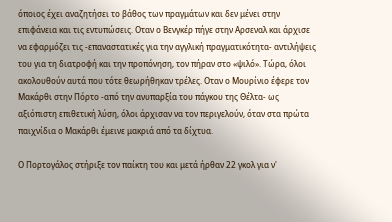όποιος έχει αναζητήσει το βάθος των πραγμάτων και δεν μένει στην επιφάνεια και τις εντυπώσεις. Οταν ο Βενγκέρ πήγε στην Αρσεναλ και άρχισε να εφαρμόζει τις -επαναστατικές για την αγγλική πραγματικότητα- αντιλήψεις του για τη διατροφή και την προπόνηση, τον πήραν στο «ψιλό». Τώρα, όλοι ακολουθούν αυτά που τότε θεωρήθηκαν τρέλες. Οταν ο Μουρίνιο έφερε τον Μακάρθι στην Πόρτο -από την ανυπαρξία του πάγκου της Θέλτα- ως αξιόπιστη επιθετική λύση, όλοι άρχισαν να τον περιγελούν, όταν στα πρώτα παιχνίδια ο Μακάρθι έμεινε μακριά από τα δίχτυα.

Ο Πορτογάλος στήριξε τον παίκτη του και μετά ήρθαν 22 γκολ για ν'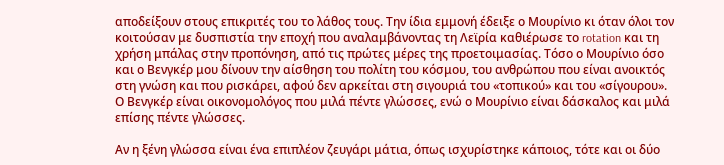αποδείξουν στους επικριτές του το λάθος τους. Την ίδια εμμονή έδειξε ο Μουρίνιο κι όταν όλοι τον κοιτούσαν με δυσπιστία την εποχή που αναλαμβάνοντας τη Λεϊρία καθιέρωσε το rotation και τη χρήση μπάλας στην προπόνηση, από τις πρώτες μέρες της προετοιμασίας. Τόσο ο Μουρίνιο όσο και ο Βενγκέρ μου δίνουν την αίσθηση του πολίτη του κόσμου, του ανθρώπου που είναι ανοικτός στη γνώση και που ρισκάρει, αφού δεν αρκείται στη σιγουριά του «τοπικού» και του «σίγουρου». Ο Βενγκέρ είναι οικονομολόγος που μιλά πέντε γλώσσες, ενώ ο Μουρίνιο είναι δάσκαλος και μιλά επίσης πέντε γλώσσες.

Αν η ξένη γλώσσα είναι ένα επιπλέον ζευγάρι μάτια, όπως ισχυρίστηκε κάποιος, τότε και οι δύο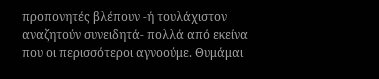προπονητές βλέπουν -ή τουλάχιστον αναζητούν συνειδητά- πολλά από εκείνα που οι περισσότεροι αγνοούμε. Θυμάμαι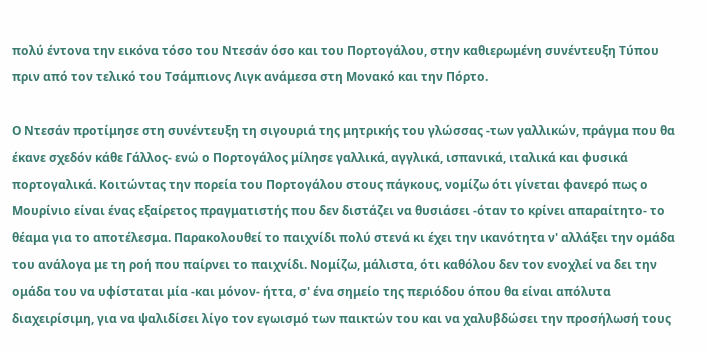πολύ έντονα την εικόνα τόσο του Ντεσάν όσο και του Πορτογάλου, στην καθιερωμένη συνέντευξη Τύπου πριν από τον τελικό του Τσάμπιονς Λιγκ ανάμεσα στη Μονακό και την Πόρτο.

Ο Ντεσάν προτίμησε στη συνέντευξη τη σιγουριά της μητρικής του γλώσσας -των γαλλικών, πράγμα που θα έκανε σχεδόν κάθε Γάλλος- ενώ ο Πορτογάλος μίλησε γαλλικά, αγγλικά, ισπανικά, ιταλικά και φυσικά πορτογαλικά. Κοιτώντας την πορεία του Πορτογάλου στους πάγκους, νομίζω ότι γίνεται φανερό πως ο Μουρίνιο είναι ένας εξαίρετος πραγματιστής που δεν διστάζει να θυσιάσει -όταν το κρίνει απαραίτητο- το θέαμα για το αποτέλεσμα. Παρακολουθεί το παιχνίδι πολύ στενά κι έχει την ικανότητα ν' αλλάξει την ομάδα του ανάλογα με τη ροή που παίρνει το παιχνίδι. Νομίζω, μάλιστα, ότι καθόλου δεν τον ενοχλεί να δει την ομάδα του να υφίσταται μία -και μόνον- ήττα, σ' ένα σημείο της περιόδου όπου θα είναι απόλυτα διαχειρίσιμη, για να ψαλιδίσει λίγο τον εγωισμό των παικτών του και να χαλυβδώσει την προσήλωσή τους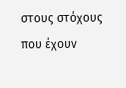στους στόχους που έχουν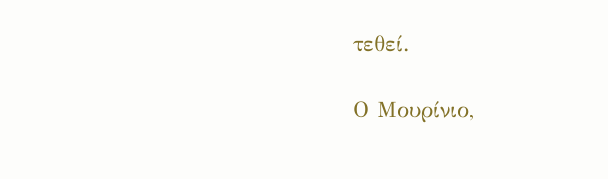τεθεί.

Ο Μουρίνιο,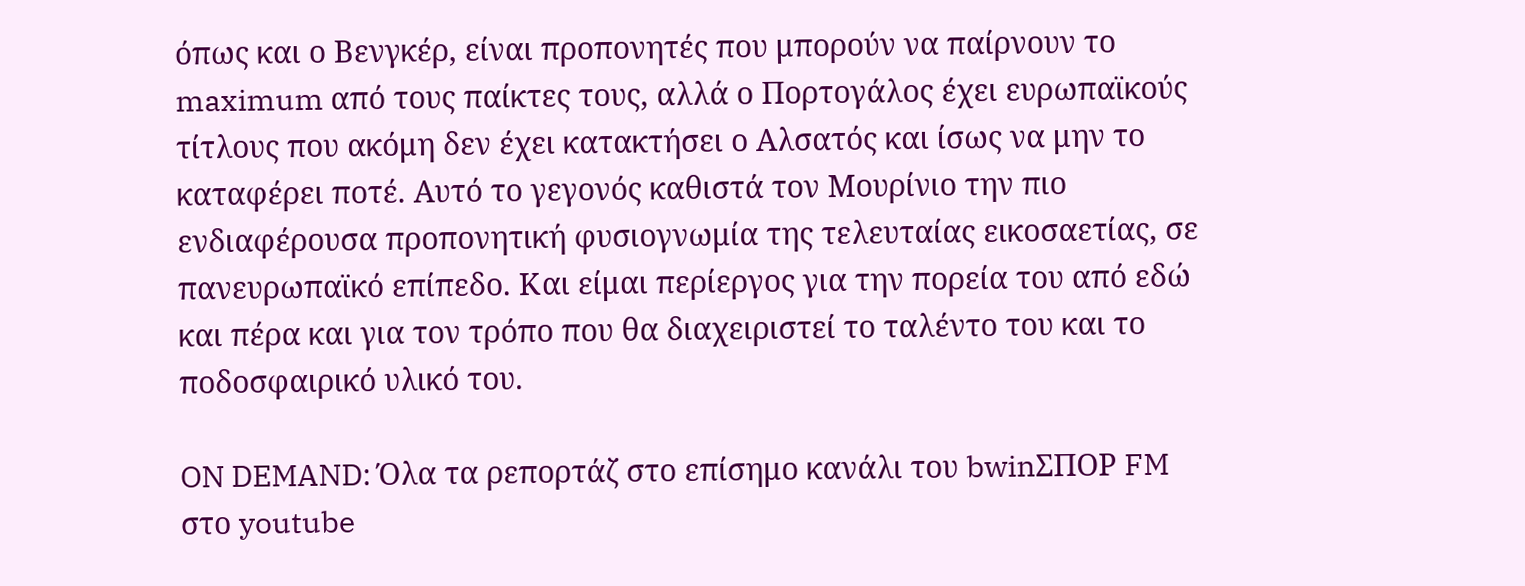όπως και ο Βενγκέρ, είναι προπονητές που μπορούν να παίρνουν το maximum από τους παίκτες τους, αλλά ο Πορτογάλος έχει ευρωπαϊκούς τίτλους που ακόμη δεν έχει κατακτήσει ο Αλσατός και ίσως να μην το καταφέρει ποτέ. Αυτό το γεγονός καθιστά τον Μουρίνιο την πιο ενδιαφέρουσα προπονητική φυσιογνωμία της τελευταίας εικοσαετίας, σε πανευρωπαϊκό επίπεδο. Και είμαι περίεργος για την πορεία του από εδώ και πέρα και για τον τρόπο που θα διαχειριστεί το ταλέντο του και το ποδοσφαιρικό υλικό του.

ON DEMAND: Όλα τα ρεπορτάζ στο επίσημο κανάλι του bwinΣΠΟΡ FM στο youtube